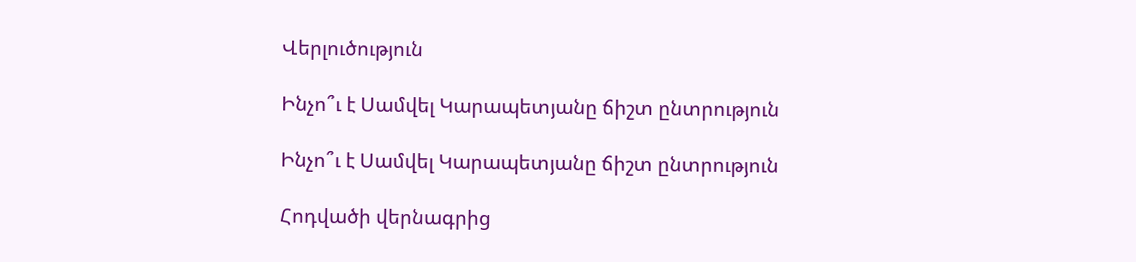Վերլուծություն

Ինչո՞ւ է Սամվել Կարապետյանը ճիշտ ընտրություն

Ինչո՞ւ է Սամվել Կարապետյանը ճիշտ ընտրություն

Հոդվածի վերնագրից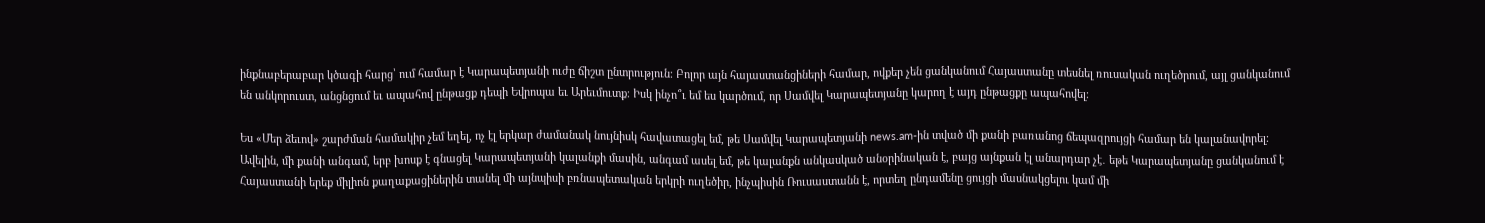ինքնաբերաբար կծագի հարց՝ ում համար է Կարապետյանի ուժը ճիշտ ընտրություն։ Բոլոր այն հայաստանցիների համար, ովքեր չեն ցանկանում Հայաստանը տեսնել ռուսական ուղեծրում, այլ ցանկանում են անկորուստ, անցնցում եւ ապահով ընթացք դեպի Եվրոպա եւ Արեւմուտք։ Իսկ ինչո՞ւ եմ ես կարծում, որ Սամվել Կարապետյանը կարող է այդ ընթացքը ապահովել։

Ես «Մեր ձեւով» շարժման համակիր չեմ եղել, ոչ էլ երկար ժամանակ նույնիսկ հավատացել եմ, թե Սամվել Կարապետյանի news.am-ին տված մի քանի բառանոց ճեպազրույցի համար են կալանավորել։ Ավելին, մի քանի անգամ, երբ խոսք է գնացել Կարապետյանի կալանքի մասին, անգամ ասել եմ, թե կալանքն անկասկած անօրինական է, բայց այնքան էլ անարդար չէ․ եթե Կարապետյանը ցանկանում է Հայաստանի երեք միլիոն քաղաքացիներին տանել մի այնպիսի բռնապետական երկրի ուղեծիր, ինչպիսին Ռուսաստանն է, որտեղ ընդամենը ցույցի մասնակցելու կամ մի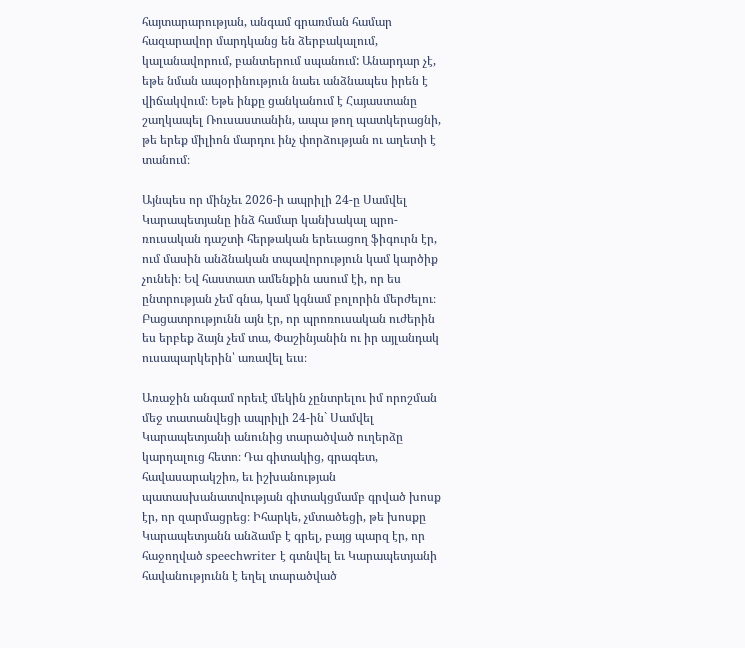հայտարարության, անգամ գրառման համար հազարավոր մարդկանց են ձերբակալում, կալանավորում, բանտերում սպանում: Անարդար չէ, եթե նման ապօրինություն նաեւ անձնապես իրեն է վիճակվում։ Եթե ինքը ցանկանում է Հայաստանը շաղկապել Ռուսաստանին, ապա թող պատկերացնի, թե երեք միլիոն մարդու ինչ փորձության ու աղետի է տանում։

Այնպես որ մինչեւ 2026-ի ապրիլի 24-ը Սամվել Կարապետյանը ինձ համար կանխակալ պրո-ռուսական դաշտի հերթական երեւացող ֆիգուրն էր, ում մասին անձնական տպավորություն կամ կարծիք չունեի։ Եվ հաստատ ամենքին ասում էի, որ ես ընտրության չեմ գնա, կամ կգնամ բոլորին մերժելու։ Բացատրությունն այն էր, որ պրոռուսական ուժերին ես երբեք ձայն չեմ տա, Փաշինյանին ու իր այլանդակ ուսապարկերին՝ առավել եւս։

Առաջին անգամ որեւէ մեկին չընտրելու իմ որոշման մեջ տատանվեցի ապրիլի 24-ին` Սամվել Կարապետյանի անունից տարածված ուղերձը կարդալուց հետո։ Դա գիտակից, գրագետ, հավասարակշիռ, եւ իշխանության պատասխանատվության գիտակցմամբ գրված խոսք էր, որ զարմացրեց։ Իհարկե, չմտածեցի, թե խոսքը Կարապետյանն անձամբ է գրել, բայց պարզ էր, որ հաջողված speechwriter է գտնվել եւ Կարապետյանի հավանությունն է եղել տարածված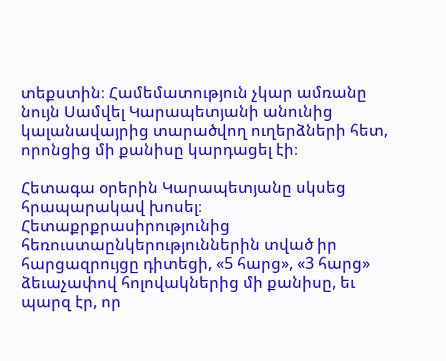տեքստին։ Համեմատություն չկար ամռանը նույն Սամվել Կարապետյանի անունից կալանավայրից տարածվող ուղերձների հետ, որոնցից մի քանիսը կարդացել էի։

Հետագա օրերին Կարապետյանը սկսեց հրապարակավ խոսել։ Հետաքրքրասիրությունից հեռուստաընկերություններին տված իր հարցազրույցը դիտեցի, «5 հարց», «3 հարց» ձեւաչափով հոլովակներից մի քանիսը, եւ պարզ էր, որ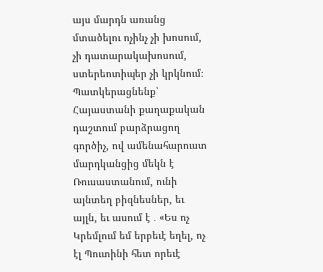այս մարդն առանց մտածելու ոչինչ չի խոսում, չի դատարակախոսում, ստերեոտիպեր չի կրկնում։ Պատկերացնենք՝ Հայաստանի քաղաքական դաշտում բարձրացող գործիչ, ով ամենահարուստ մարդկանցից մեկն է Ռուսաստանում, ունի այնտեղ բիզնեսներ, եւ այլն, եւ ասում է ․ «Ես ոչ Կրեմլում եմ երբեւէ եղել, ոչ էլ Պուտինի հետ որեւէ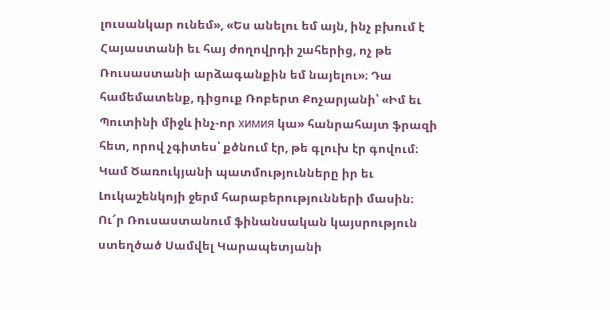լուսանկար ունեմ», «Ես անելու եմ այն, ինչ բխում է Հայաստանի եւ հայ ժողովրդի շահերից, ոչ թե Ռուսաստանի արձագանքին եմ նայելու»։ Դա համեմատենք, դիցուք Ռոբերտ Քոչարյանի՝ «Իմ եւ Պուտինի միջև ինչ-որ химия կա» հանրահայտ ֆրազի հետ, որով չգիտես՝ քծնում էր, թե գլուխ էր գովում։ Կամ Ծառուկյանի պատմությունները իր եւ Լուկաշենկոյի ջերմ հարաբերությունների մասին։ Ու՜ր Ռուսաստանում ֆինանսական կայսրություն ստեղծած Սամվել Կարապետյանի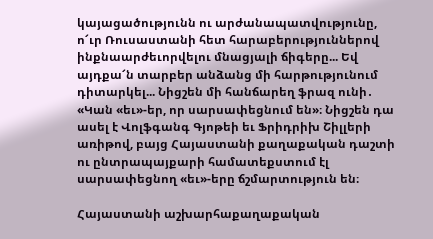կայացածությունն ու արժանապատվությունը, ո՜ւր Ռուսաստանի հետ հարաբերություններով ինքնաարժեւորվելու մնացյալի ճիգերը... Եվ այդքա՜ն տարբեր անձանց մի հարթությունում դիտարկել... Նիցշեն մի հանճարեղ ֆրազ ունի․ «Կան «եւ»-եր, որ սարսափեցնում են»։ Նիցշեն դա ասել է Վոլֆգանգ Գյոթեի եւ Ֆրիդրիխ Շիլլերի առիթով, բայց Հայաստանի քաղաքական դաշտի ու ընտրապայքարի համատեքստում էլ սարսափեցնող «եւ»-երը ճշմարտություն են։

Հայաստանի աշխարհաքաղաքական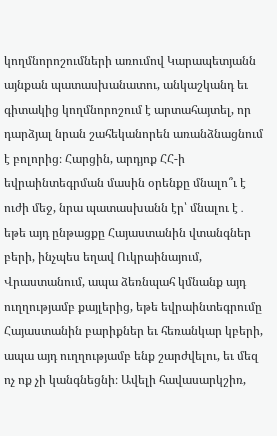կողմնորոշումների առումով Կարապետյանն այնքան պատասխանատու, անկաշկանդ եւ գիտակից կողմնորոշում է արտահայտել, որ դարձյալ նրան շահեկանորեն առանձնացնում է բոլորից։ Հարցին, արդյոք ՀՀ-ի եվրաինտեգրման մասին օրենքը մնալո՞ւ է ուժի մեջ, նրա պատասխանն էր՝ մնալու է․ եթե այդ ընթացքը Հայաստանին վտանգներ բերի, ինչպես եղավ Ուկրաինայում, Վրաստանում, ապա ձեռնպահ կմնանք այդ ուղղությամբ քայլերից, եթե եվրաինտեգրումը Հայաստանին բարիքներ եւ հեռանկար կբերի, ապա այդ ուղղությամբ ենք շարժվելու, եւ մեզ ոչ ոք չի կանգնեցնի։ Ավելի հավասարկշիռ,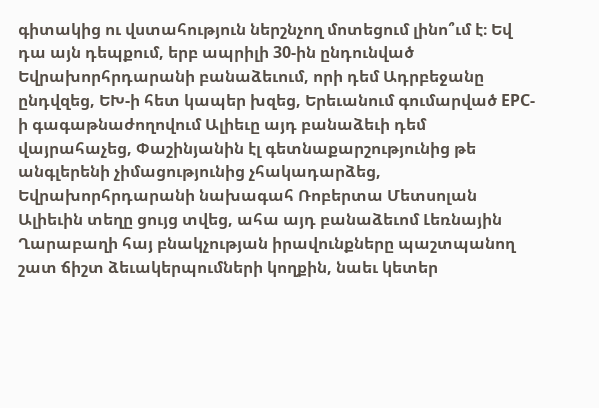գիտակից ու վստահություն ներշնչող մոտեցում լինո՞ւմ է։ Եվ դա այն դեպքում, երբ ապրիլի 30-ին ընդունված Եվրախորհրդարանի բանաձեւում, որի դեմ Ադրբեջանը ընդվզեց, ԵԽ-ի հետ կապեր խզեց, Երեւանում գումարված EPC-ի գագաթնաժողովում Ալիեւը այդ բանաձեւի դեմ վայրահաչեց, Փաշինյանին էլ գետնաքարշությունից թե անգլերենի չիմացությունից չհակադարձեց, Եվրախորհրդարանի նախագահ Ռոբերտա Մետսոլան Ալիեւին տեղը ցույց տվեց, ահա այդ բանաձեւոմ Լեռնային Ղարաբաղի հայ բնակչության իրավունքները պաշտպանող շատ ճիշտ ձեւակերպումների կողքին, նաեւ կետեր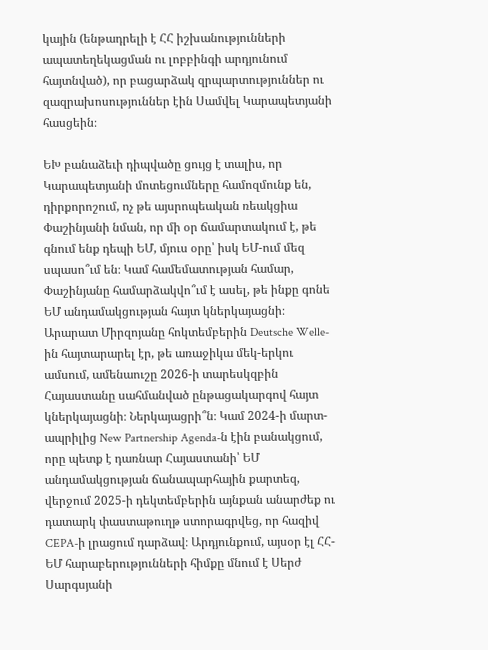կային (ենթադրելի է ՀՀ իշխանությունների ապատեղեկացման ու լոբբինգի արդյունում հայտնված), որ բացարձակ զրպարտություններ ու զազրախոսություններ էին Սամվել Կարապետյանի հասցեին։

ԵԽ բանաձեւի դիպվածը ցույց է տալիս, որ Կարապետյանի մոտեցումները համոզմունք են, դիրքորոշում, ոչ թե այսրոպեական ռեակցիա Փաշինյանի նման, որ մի օր ճամարտակում է, թե գնում ենք դեպի ԵՄ, մյուս օրը՝ իսկ ԵՄ-ում մեզ սպասո՞ւմ են։ Կամ համեմատության համար, Փաշինյանը համարձակվո՞ւմ է ասել, թե ինքը գոնե ԵՄ անդամակցության հայտ կներկայացնի։ Արարատ Միրզոյանը հոկտեմբերին Deutsche Welle-ին հայտարարել էր, թե առաջիկա մեկ-երկու ամսում, ամենաուշը 2026-ի տարեսկզբին Հայաստանը սահմանված ընթացակարգով հայտ կներկայացնի։ Ներկայացրի՞ն։ Կամ 2024-ի մարտ-ապրիլից New Partnership Agenda-ն էին բանակցում, որը պետք է դառնար Հայաստանի՝ ԵՄ անդամակցության ճանապարհային քարտեզ, վերջում 2025-ի դեկտեմբերին այնքան անարժեք ու դատարկ փաստաթուղթ ստորագրվեց, որ հազիվ CEPA-ի լրացում դարձավ։ Արդյունքում, այսօր էլ ՀՀ-ԵՄ հարաբերությունների հիմքը մնում է Սերժ Սարգսյանի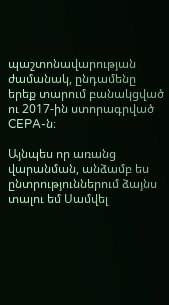պաշտոնավարության ժամանակ, ընդամենը երեք տարում բանակցված ու 2017-ին ստորագրված CEPA-ն։

Այնպես որ առանց վարանման, անձամբ ես ընտրություններում ձայնս տալու եմ Սամվել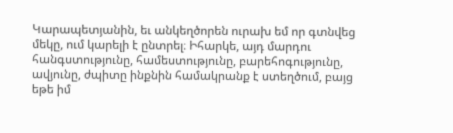Կարապետյանին, եւ անկեղծորեն ուրախ եմ որ գտնվեց մեկը, ում կարելի է ընտրել։ Իհարկե, այդ մարդու հանգստությունը, համեստությունը, բարեհոգությունը, ավյունը, ժպիտը ինքնին համակրանք է ստեղծում, բայց եթե իմ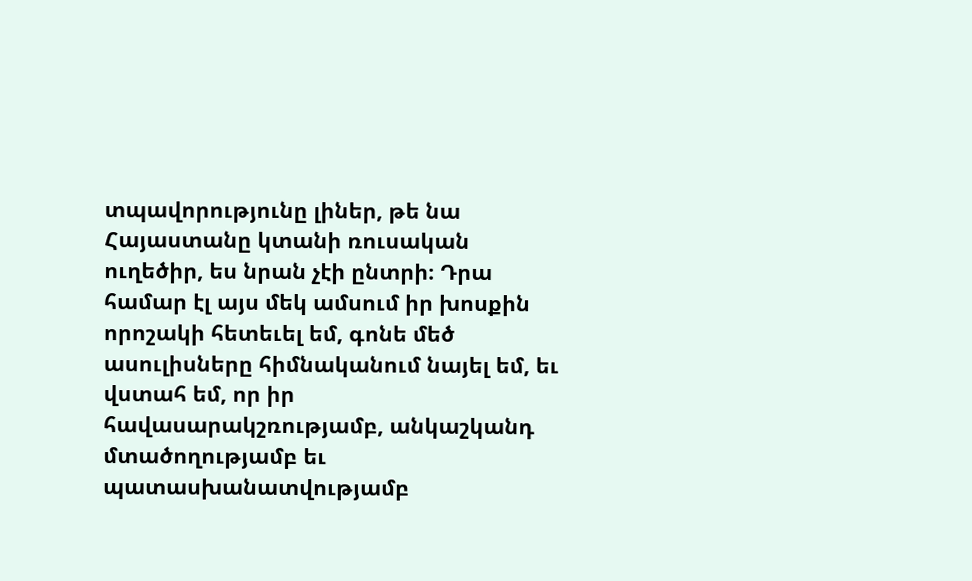տպավորությունը լիներ, թե նա Հայաստանը կտանի ռուսական ուղեծիր, ես նրան չէի ընտրի։ Դրա համար էլ այս մեկ ամսում իր խոսքին որոշակի հետեւել եմ, գոնե մեծ ասուլիսները հիմնականում նայել եմ, եւ վստահ եմ, որ իր հավասարակշռությամբ, անկաշկանդ մտածողությամբ եւ պատասխանատվությամբ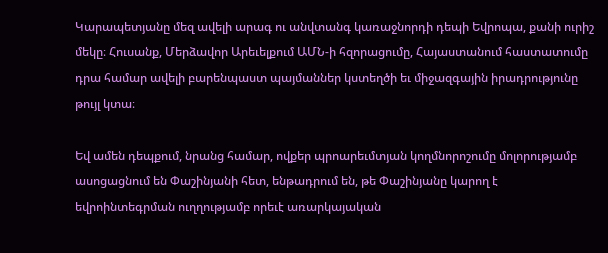Կարապետյանը մեզ ավելի արագ ու անվտանգ կառաջնորդի դեպի Եվրոպա, քանի ուրիշ մեկը։ Հուսանք, Մերձավոր Արեւելքում ԱՄՆ-ի հզորացումը, Հայաստանում հաստատումը դրա համար ավելի բարենպաստ պայմաններ կստեղծի եւ միջազգային իրադրությունը թույլ կտա։

Եվ ամեն դեպքում, նրանց համար, ովքեր պրոարեւմտյան կողմնորոշումը մոլորությամբ ասոցացնում են Փաշինյանի հետ, ենթադրում են, թե Փաշինյանը կարող է եվրոինտեգրման ուղղությամբ որեւէ առարկայական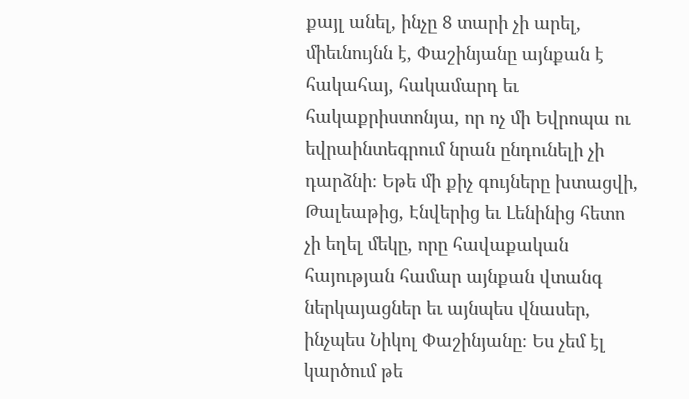քայլ անել, ինչը 8 տարի չի արել, միեւնույնն է, Փաշինյանը այնքան է հակահայ, հակամարդ եւ հակաքրիստոնյա, որ ոչ մի Եվրոպա ու եվրաինտեգրում նրան ընդունելի չի դարձնի։ Եթե մի քիչ գույները խտացվի, Թալեաթից, Էնվերից եւ Լենինից հետո չի եղել մեկը, որը հավաքական հայության համար այնքան վտանգ ներկայացներ եւ այնպես վնասեր, ինչպես Նիկոլ Փաշինյանը։ Ես չեմ էլ կարծում թե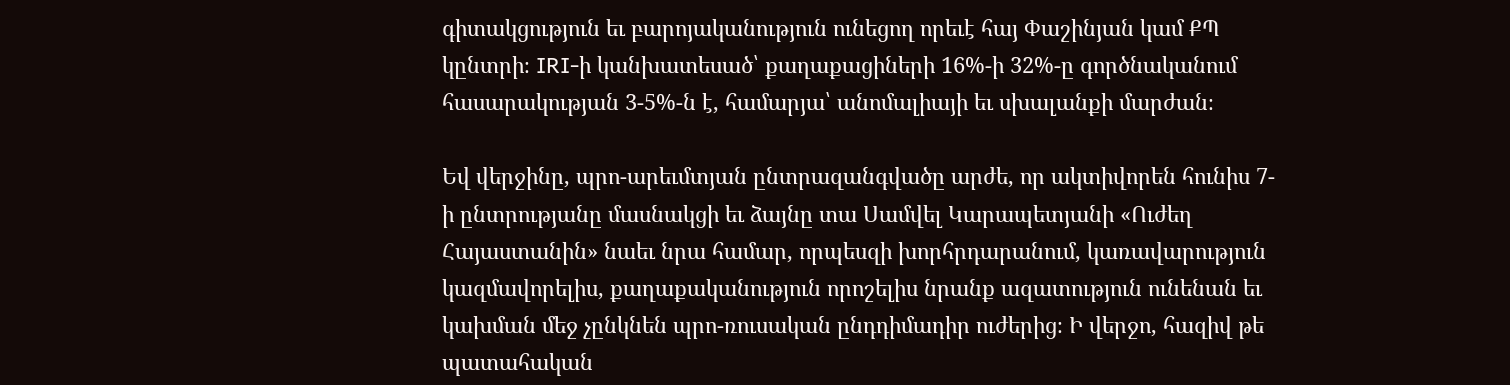գիտակցություն եւ բարոյականություն ունեցող որեւէ հայ Փաշինյան կամ ՔՊ կընտրի։ IRI-ի կանխատեսած՝ քաղաքացիների 16%-ի 32%-ը գործնականում հասարակության 3-5%-ն է, համարյա՝ անոմալիայի եւ սխալանքի մարժան։

Եվ վերջինը, պրո-արեւմտյան ընտրազանգվածը արժե, որ ակտիվորեն հունիս 7-ի ընտրությանը մասնակցի եւ ձայնը տա Սամվել Կարապետյանի «Ուժեղ Հայաստանին» նաեւ նրա համար, որպեսզի խորհրդարանում, կառավարություն կազմավորելիս, քաղաքականություն որոշելիս նրանք ազատություն ունենան եւ կախման մեջ չընկնեն պրո-ռուսական ընդդիմադիր ուժերից։ Ի վերջո, հազիվ թե պատահական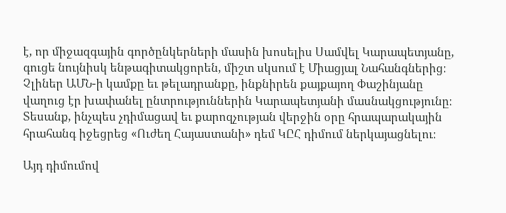է, որ միջազգային գործընկերների մասին խոսելիս Սամվել Կարապետյանը, գուցե նույնիսկ ենթագիտակցորեն, միշտ սկսում է Միացյալ Նահանգներից։ Չլիներ ԱՄՆ-ի կամքը եւ թելադրանքը, ինքնիրեն քայքայող Փաշինյանը վաղուց էր խափանել ընտրություններին Կարապետյանի մասնակցությունը։ Տեսանք, ինչպես չդիմացավ եւ քարոզչության վերջին օրը հրապարակային հրահանգ իջեցրեց «Ուժեղ Հայաստանի» դեմ ԿԸՀ դիմում ներկայացնելու։

Այդ դիմումով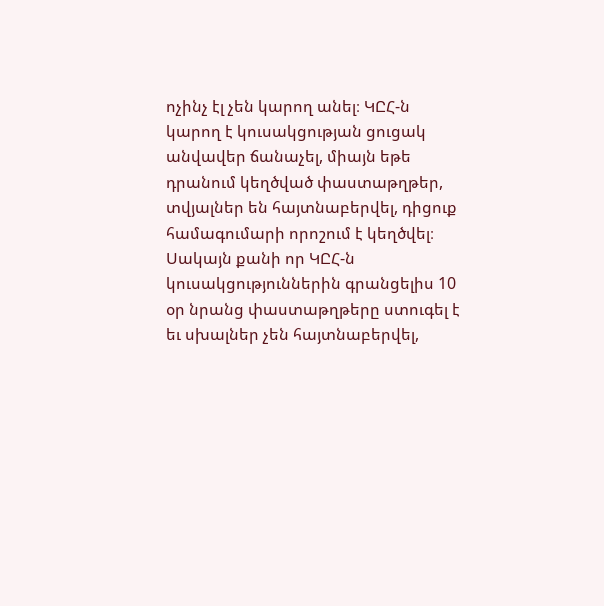ոչինչ էլ չեն կարող անել։ ԿԸՀ-ն կարող է կուսակցության ցուցակ անվավեր ճանաչել, միայն եթե դրանում կեղծված փաստաթղթեր, տվյալներ են հայտնաբերվել, դիցուք համագումարի որոշում է կեղծվել։ Սակայն քանի որ ԿԸՀ-ն կուսակցություններին գրանցելիս 10 օր նրանց փաստաթղթերը ստուգել է եւ սխալներ չեն հայտնաբերվել,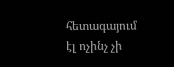հետագայում էլ ոչինչ չի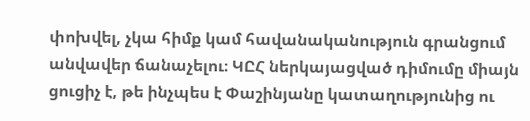փոխվել, չկա հիմք կամ հավանականություն գրանցում անվավեր ճանաչելու։ ԿԸՀ ներկայացված դիմումը միայն ցուցիչ է, թե ինչպես է Փաշինյանը կատաղությունից ու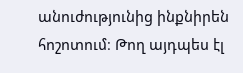անուժությունից ինքնիրեն հոշոտում։ Թող այդպես էլ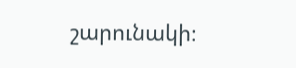շարունակի։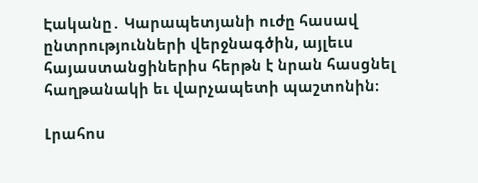Էականը․ Կարապետյանի ուժը հասավ ընտրությունների վերջնագծին, այլեւս հայաստանցիներիս հերթն է նրան հասցնել հաղթանակի եւ վարչապետի պաշտոնին։

Լրահոս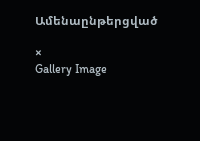Ամենաընթերցված

×
Gallery Image